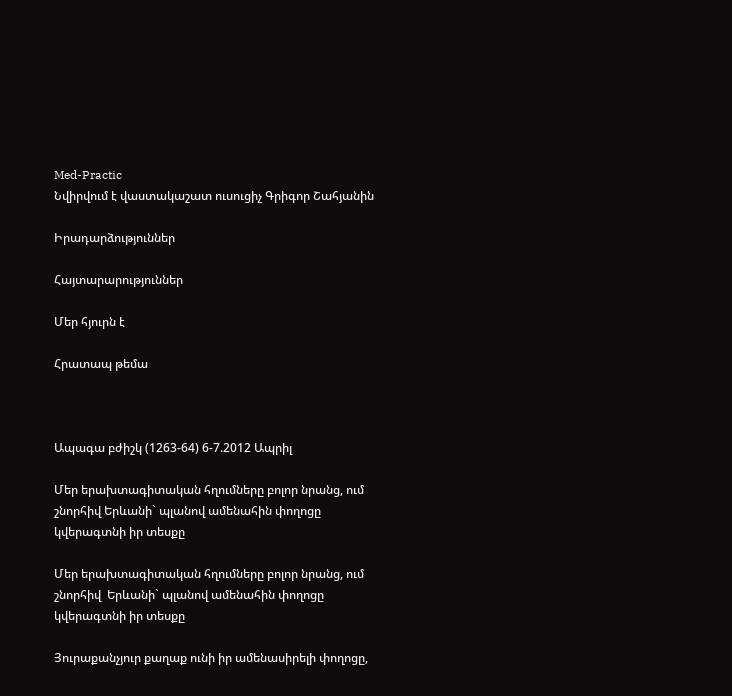Med-Practic
Նվիրվում է վաստակաշատ ուսուցիչ Գրիգոր Շահյանին

Իրադարձություններ

Հայտարարություններ

Մեր հյուրն է

Հրատապ թեմա



Ապագա բժիշկ (1263-64) 6-7.2012 Ապրիլ

Մեր երախտագիտական հղումները բոլոր նրանց, ում շնորհիվ Երևանի` պլանով ամենահին փողոցը կվերագտնի իր տեսքը

Մեր երախտագիտական հղումները բոլոր նրանց, ում շնորհիվ  Երևանի` պլանով ամենահին փողոցը կվերագտնի իր տեսքը

Յուրաքանչյուր քաղաք ունի իր ամենասիրելի փողոցը,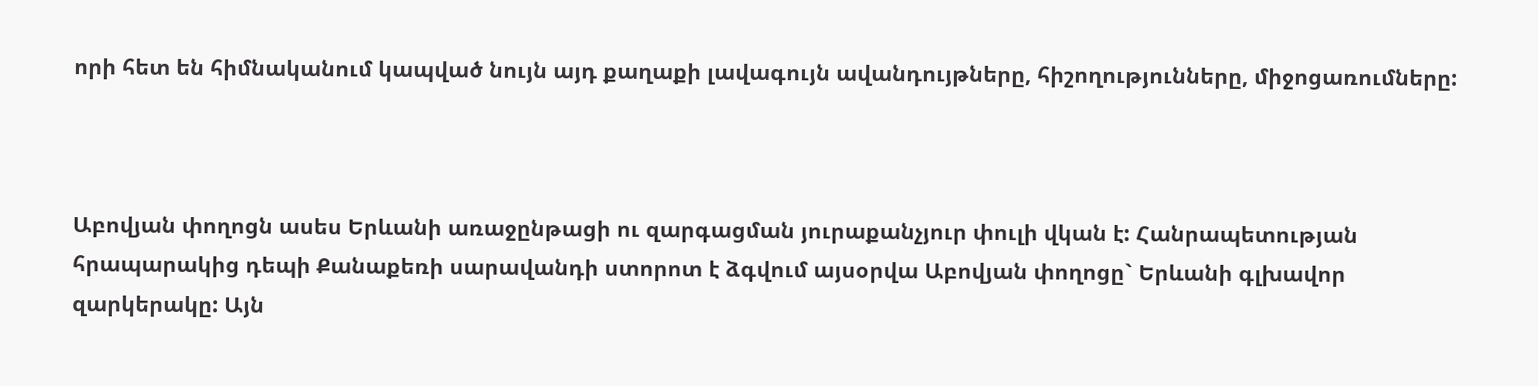որի հետ են հիմնականում կապված նույն այդ քաղաքի լավագույն ավանդույթները, հիշողությունները, միջոցառումները:



Աբովյան փողոցն ասես Երևանի առաջընթացի ու զարգացման յուրաքանչյուր փուլի վկան է: Հանրապետության հրապարակից դեպի Քանաքեռի սարավանդի ստորոտ է ձգվում այսօրվա Աբովյան փողոցը` Երևանի գլխավոր զարկերակը: Այն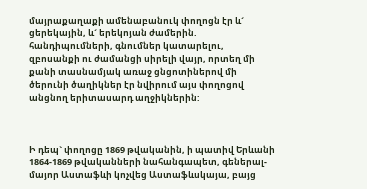մայրաքաղաքի ամենաբանուկ փողոցն էր և´ ցերեկային, և´ երեկոյան ժամերին. հանդիպումների, գնումներ կատարելու, զբոսանքի ու ժամանցի սիրելի վայր, որտեղ մի քանի տասնամյակ առաջ ցնցոտիներով մի ծերունի ծաղիկներ էր նվիրում այս փողոցով անցնող երիտասարդ աղջիկներին:



Ի դեպ` փողոցը 1869 թվականին, ի պատիվ Երևանի 1864-1869 թվականների նահանգապետ, գեներալ-մայոր Աստաֆևի կոչվեց Աստաֆևսկայա, բայց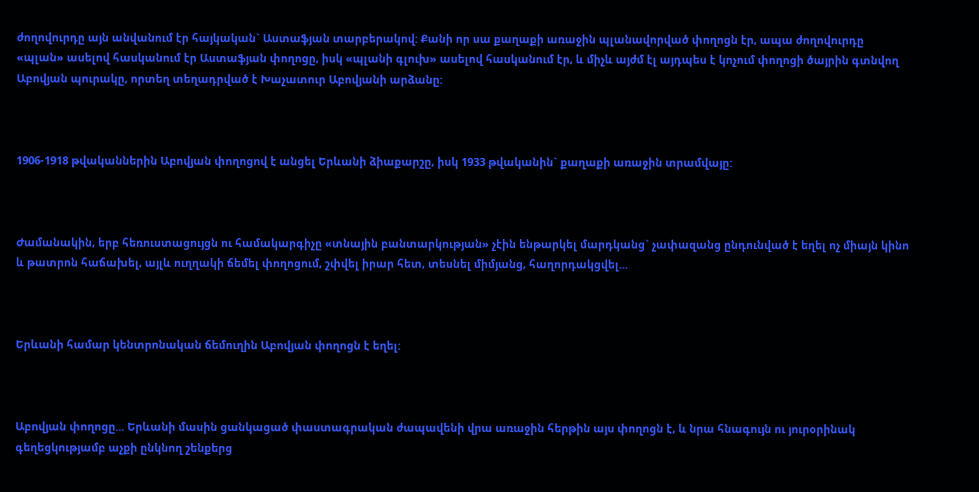ժողովուրդը այն անվանում էր հայկական` Աստաֆյան տարբերակով: Քանի որ սա քաղաքի առաջին պլանավորված փողոցն էր, ապա ժողովուրդը «պլան» ասելով հասկանում էր Աստաֆյան փողոցը, իսկ «պլանի գլուխ» ասելով հասկանում էր, և միչև այժմ էլ այդպես է կոչում փողոցի ծայրին գտնվող Աբովյան պուրակը, որտեղ տեղադրված է Խաչատուր Աբովյանի արձանը:



1906-1918 թվականներին Աբովյան փողոցով է անցել Երևանի ձիաքարշը, իսկ 1933 թվականին` քաղաքի առաջին տրամվայը:



Ժամանակին, երբ հեռուստացույցն ու համակարգիչը «տնային բանտարկության» չէին ենթարկել մարդկանց` չափազանց ընդունված է եղել ոչ միայն կինո և թատրոն հաճախել, այլև ուղղակի ճեմել փողոցում, շփվել իրար հետ, տեսնել միմյանց, հաղորդակցվել...



Երևանի համար կենտրոնական ճեմուղին Աբովյան փողոցն է եղել:



Աբովյան փողոցը... Երևանի մասին ցանկացած փաստագրական ժապավենի վրա առաջին հերթին այս փողոցն է, և նրա հնագույն ու յուրօրինակ գեղեցկությամբ աչքի ընկնող շենքերց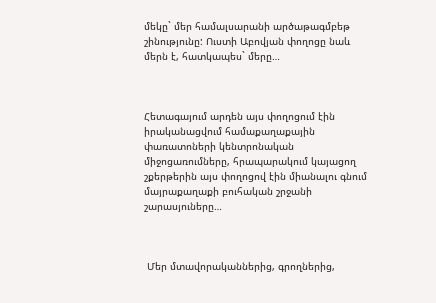մեկը` մեր համալսարանի արծաթագմբեթ շինությունը: Ուստի Աբովյան փողոցը նաև մերն է, հատկապես` մերը…



Հետագայում արդեն այս փողոցում էին իրականացվում համաքաղաքային փառատոների կենտրոնական միջոցառումները, հրապարակում կայացող շքերթերին այս փողոցով էին միանալու գնում մայրաքաղաքի բուհական շրջանի շարասյուները…



 Մեր մտավորականներից, գրողներից,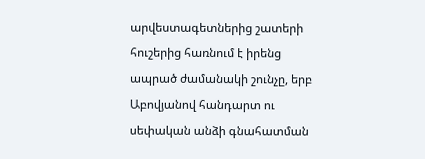արվեստագետներից շատերի հուշերից հառնում է իրենց ապրած ժամանակի շունչը, երբ Աբովյանով հանդարտ ու սեփական անձի գնահատման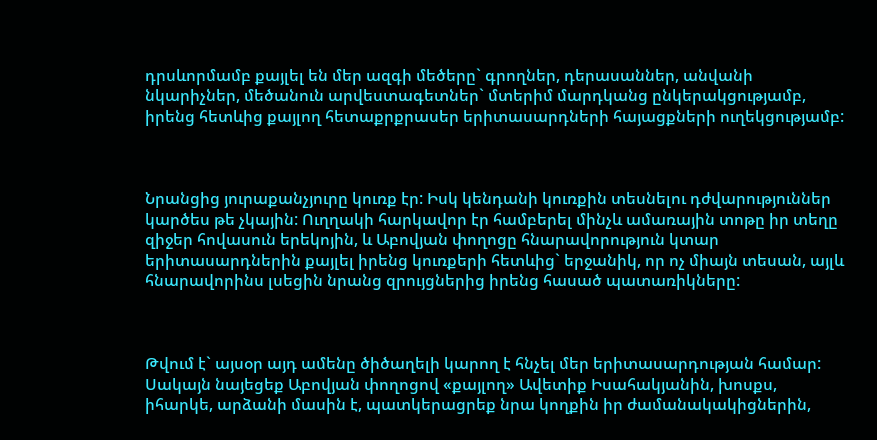դրսևորմամբ քայլել են մեր ազգի մեծերը` գրողներ, դերասաններ, անվանի նկարիչներ, մեծանուն արվեստագետներ` մտերիմ մարդկանց ընկերակցությամբ, իրենց հետևից քայլող հետաքրքրասեր երիտասարդների հայացքների ուղեկցությամբ:



Նրանցից յուրաքանչյուրը կուռք էր: Իսկ կենդանի կուռքին տեսնելու դժվարություններ կարծես թե չկային: Ուղղակի հարկավոր էր համբերել մինչև ամառային տոթը իր տեղը զիջեր հովասուն երեկոյին, և Աբովյան փողոցը հնարավորություն կտար երիտասարդներին քայլել իրենց կուռքերի հետևից` երջանիկ, որ ոչ միայն տեսան, այլև հնարավորինս լսեցին նրանց զրույցներից իրենց հասած պատառիկները:



Թվում է` այսօր այդ ամենը ծիծաղելի կարող է հնչել մեր երիտասարդության համար: Սակայն նայեցեք Աբովյան փողոցով «քայլող» Ավետիք Իսահակյանին, խոսքս, իհարկե, արձանի մասին է, պատկերացրեք նրա կողքին իր ժամանակակիցներին,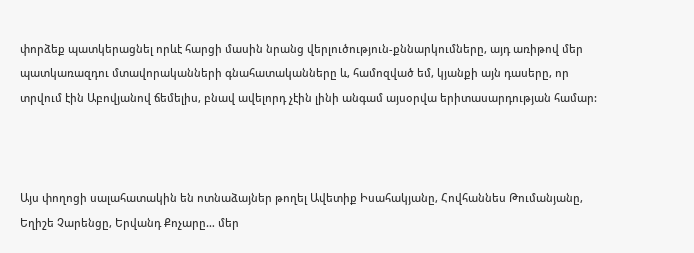փորձեք պատկերացնել որևէ հարցի մասին նրանց վերլուծություն-քննարկումները, այդ առիթով մեր պատկառազդու մտավորականների գնահատականները և, համոզված եմ, կյանքի այն դասերը, որ տրվում էին Աբովյանով ճեմելիս, բնավ ավելորդ չէին լինի անգամ այսօրվա երիտասարդության համար:



Այս փողոցի սալահատակին են ոտնաձայներ թողել Ավետիք Իսահակյանը, Հովհաննես Թումանյանը, Եղիշե Չարենցը, Երվանդ Քոչարը… մեր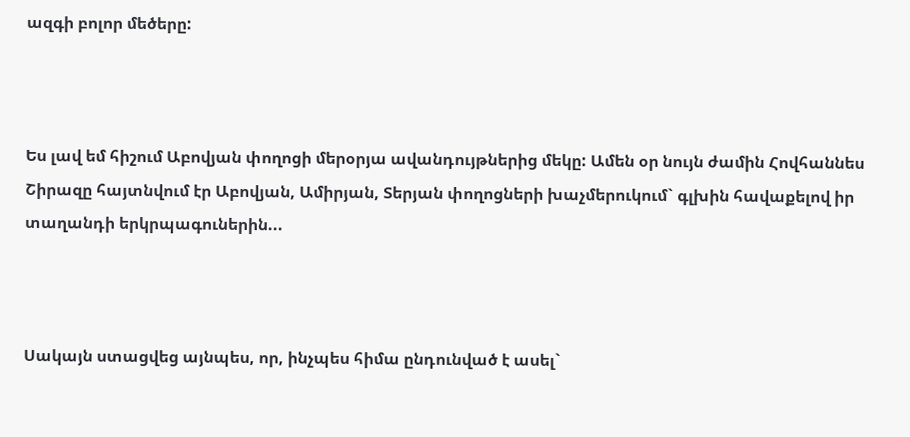ազգի բոլոր մեծերը:



Ես լավ եմ հիշում Աբովյան փողոցի մերօրյա ավանդույթներից մեկը: Ամեն օր նույն ժամին Հովհաննես Շիրազը հայտնվում էր Աբովյան, Ամիրյան, Տերյան փողոցների խաչմերուկում` գլխին հավաքելով իր տաղանդի երկրպագուներին...



Սակայն ստացվեց այնպես, որ, ինչպես հիմա ընդունված է ասել`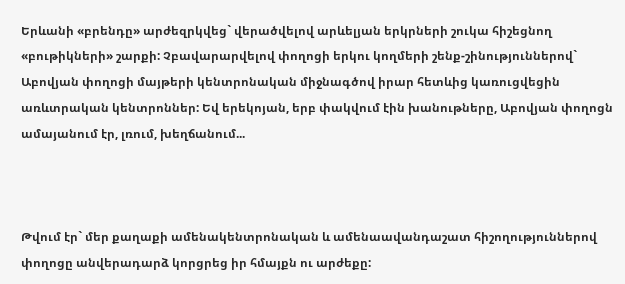Երևանի «բրենդը» արժեզրկվեց` վերածվելով արևելյան երկրների շուկա հիշեցնող «բութիկների» շարքի: Չբավարարվելով փողոցի երկու կողմերի շենք-շինություններով` Աբովյան փողոցի մայթերի կենտրոնական միջնագծով իրար հետևից կառուցվեցին առևտրական կենտրոններ: Եվ երեկոյան, երբ փակվում էին խանութները, Աբովյան փողոցն ամայանում էր, լռում, խեղճանում...



Թվում էր` մեր քաղաքի ամենակենտրոնական և ամենաավանդաշատ հիշողություններով փողոցը անվերադարձ կորցրեց իր հմայքն ու արժեքը: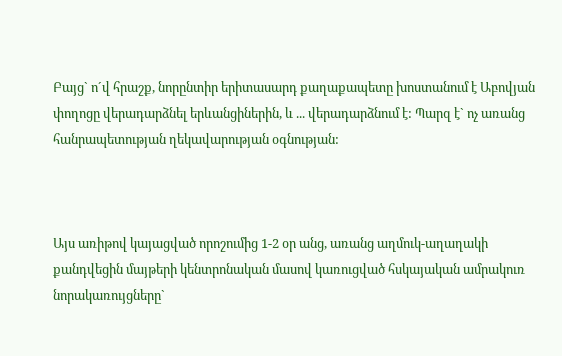Բայց` ո´վ հրաշք, նորընտիր երիտասարդ քաղաքապետը խոստանում է Աբովյան փողոցը վերադարձնել երևանցիներին, և ... վերադարձնում է: Պարզ է` ոչ առանց հանրապետության ղեկավարության օգնության:



Այս առիթով կայացված որոշումից 1-2 օր անց, առանց աղմուկ-աղաղակի քանդվեցին մայթերի կենտրոնական մասով կառուցված հսկայական ամրակուռ նորակառույցները`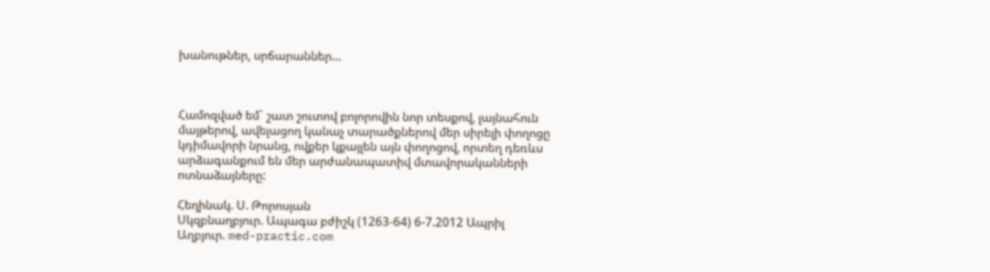խանութներ, սրճարաններ…



Համոզված եմ` շատ շուտով բոլորովին նոր տեսքով, լայնահուն մայթերով, ավելացող կանաչ տարածքներով մեր սիրելի փողոցը կդիմավորի նրանց, ովքեր կքայլեն այն փողոցով, որտեղ դեռևս արձագանքում են մեր արժանապատիվ մտավորականների ոտնաձայները:

Հեղինակ. Ս. Թորոսյան
Սկզբնաղբյուր. Ապագա բժիշկ (1263-64) 6-7.2012 Ապրիլ
Աղբյուր. med-practic.com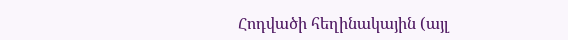Հոդվածի հեղինակային (այլ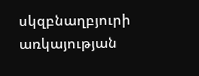սկզբնաղբյուրի առկայության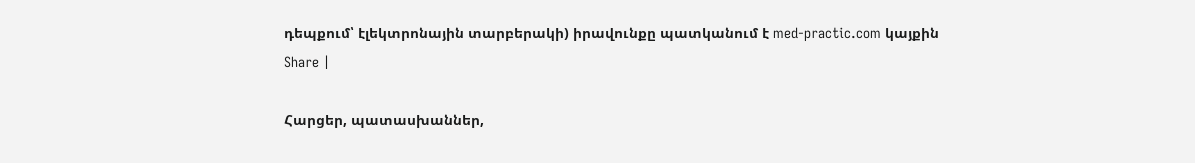դեպքում՝ էլեկտրոնային տարբերակի) իրավունքը պատկանում է med-practic.com կայքին
Share |

Հարցեր, պատասխաններ,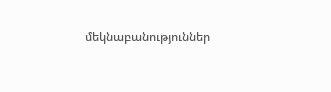մեկնաբանություններ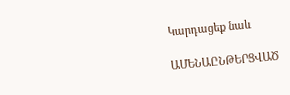Կարդացեք նաև

ԱՄԵՆԱԸՆԹԵՐՑՎԱԾ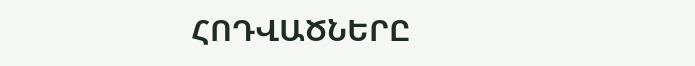ՀՈԴՎԱԾՆԵՐԸ